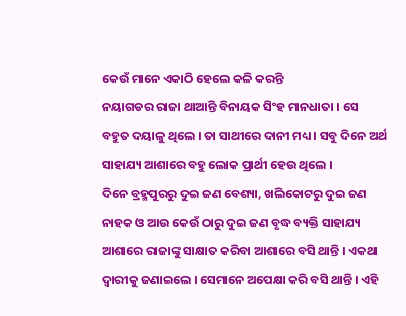କେଉଁ ମାନେ ଏକାଠି ହେଲେ କଳି କରନ୍ତି
ନୟାଗଡର ରାଜା ଥାଆନ୍ତି ବିନାୟକ ସିଂହ ମାନଧାତା । ସେ ବହୁତ ଦୟାଳୁ ଥିଲେ । ତା ସାଥୀରେ ଦାନୀ ମଧ୍ୟ । ସବୁ ଦିନେ ଅର୍ଥ ସାହାଯ୍ୟ ଆଶାରେ ବହୁ ଲୋକ ପ୍ରାର୍ଥୀ ହେଉ ଥିଲେ ।
ଦିନେ ବ୍ରହ୍ମପୁରରୁ ଦୁଇ ଜଣ ବେଶ୍ୟା, ଖଲିକୋଟରୁ ଦୁଇ ଜଣ ନାହକ ଓ ଆଉ କେଉଁ ଠାରୁ ଦୁଇ ଜଣ ବୃଦ୍ଧ ବ୍ୟକ୍ତି ସାହାଯ୍ୟ ଆଶାରେ ରାଜାଙ୍କୁ ସାକ୍ଷାତ କରିବା ଆଶାରେ ବସି ଥାନ୍ତି । ଏକଥା ଦ୍ୱାରୀକୁ ଜଣାଇଲେ । ସେମାନେ ଅପେକ୍ଷା କରି ବସି ଥାନ୍ତି । ଏହି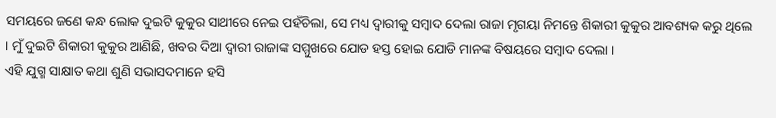ସମୟରେ ଜଣେ କନ୍ଧ ଲୋକ ଦୁଇଟି କୁକୁର ସାଥୀରେ ନେଇ ପହଁଚିଲା, ସେ ମଧ୍ୟ ଦ୍ୱାରୀକୁ ସମ୍ବାଦ ଦେଲା ରାଜା ମୃଗୟା ନିମନ୍ତେ ଶିକାରୀ କୁକୁର ଆବଶ୍ୟକ କରୁ ଥିଲେ । ମୁଁ ଦୁଇଟି ଶିକାରୀ କୁକୁର ଆଣିଛି, ଖବର ଦିଆ ଦ୍ୱାରୀ ରାଜାଙ୍କ ସମ୍ମୁଖରେ ଯୋଡ ହସ୍ତ ହୋଇ ଯୋଡି ମାନଙ୍କ ବିଷୟରେ ସମ୍ବାଦ ଦେଲା ।
ଏହି ଯୁଗ୍ମ ସାକ୍ଷାତ କଥା ଶୁଣି ସଭାସଦମାନେ ହସି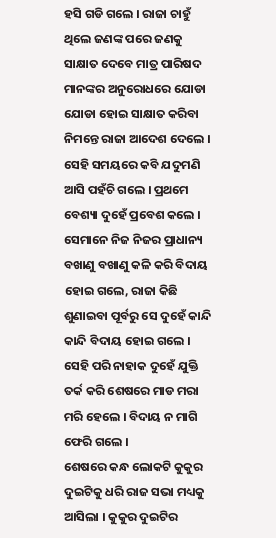ହସି ଗଡି ଗଲେ । ରାଜା ଚାହୁଁ ଥିଲେ ଜଣଙ୍କ ପରେ ଜଣକୁ ସାକ୍ଷାତ ଦେବେ ମାତ୍ର ପାରିଷଦ ମାନଙ୍କର ଅନୁରୋଧରେ ଯୋଡା ଯୋଡା ହୋଇ ସାକ୍ଷାତ କରିବା ନିମନ୍ତେ ରାଜା ଆଦେଶ ଦେଲେ ।
ସେହି ସମୟରେ କବି ଯଦୁମଣି ଆସି ପହଁଚି ଗଲେ । ପ୍ରଥମେ ବେଶ୍ୟା ଦୁହେଁ ପ୍ରବେଶ କଲେ । ସେମାନେ ନିଜ ନିଜର ପ୍ରାଧାନ୍ୟ ବଖାଣୁ ବଖାଣୁ କଳି କରି ବିଦାୟ ହୋଇ ଗଲେ, ରାଜା କିଛି ଶୁଣାଇବା ପୂର୍ବରୁ ସେ ଦୁହେଁ କାନ୍ଦି କାନ୍ଦି ବିଦାୟ ହୋଇ ଗଲେ । ସେହି ପରି ନାହାକ ଦୁହେଁ ଯୁକ୍ତି ତର୍କ କରି ଶେଷରେ ମାଡ ମରା ମରି ହେଲେ । ବିଦାୟ ନ ମାଗି ଫେରି ଗଲେ ।
ଶେଷରେ କନ୍ଧ ଲୋକଟି କୁକୁର ଦୁଇଟିକୁ ଧରି ରାଜ ସଭା ମଧ୍ୟକୁ ଆସିଲା । କୁକୁର ଦୁଇଟିର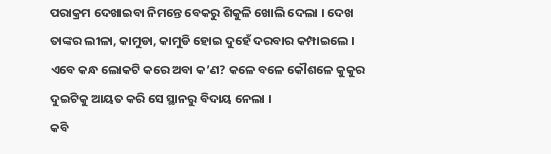ପରାକ୍ରମ ଦେଖାଇବା ନିମନ୍ତେ ବେକରୁ ଶିକୁଳି ଖୋଲି ଦେଲା । ଦେଖ ତାଙ୍କର ଲୀଳା, କାମୁଡା, କାମୁଡି ହୋଇ ଦୁହେଁ ଦରବାର କମ୍ପାଇଲେ ।
ଏବେ କନ୍ଧ ଲୋକଟି କରେ ଅବା କ’ଣ? କଳେ ବଳେ କୌଶଳେ କୁକୁର ଦୁଇଟିକୁ ଆୟତ କରି ସେ ସ୍ଥାନରୁ ବିଦାୟ ନେଲା ।
କବି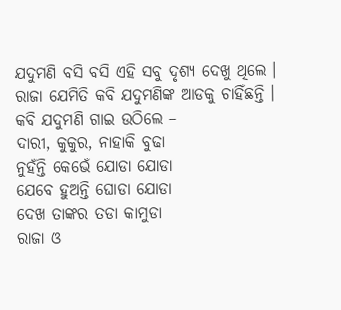ଯଦୁମଣି ବସି ବସି ଏହି ସବୁ ଦୃଶ୍ୟ ଦେଖୁ ଥିଲେ । ରାଜା ଯେମିତି କବି ଯଦୁମଣିଙ୍କ ଆଡକୁ ଚାହିଁଛନ୍ତି ।
କବି ଯଦୁମଣି ଗାଇ ଉଠିଲେ –
ଦାରୀ, କୁକୁର, ନାହାକି ବୁଢା
ନୁହଁନ୍ତି କେଭେଁ ଯୋଡା ଯୋଡା
ଯେବେ ହୁଅନ୍ତି ଘୋଡା ଯୋଡା
ଦେଖ ତାଙ୍କର ତଡା କାମୁଡା
ରାଜା ଓ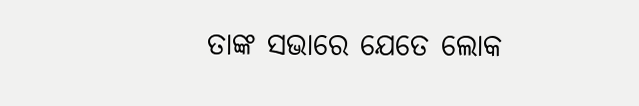ତାଙ୍କ ସଭାରେ ଯେତେ ଲୋକ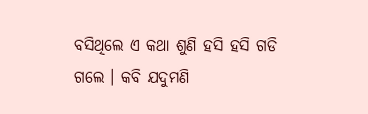ବସିଥିଲେ ଏ କଥା ଶୁଣି ହସି ହସି ଗଡି ଗଲେ । କବି ଯଦୁମଣି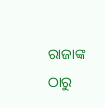ରାଜାଙ୍କ ଠାରୁ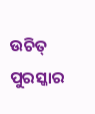ଉଚିତ୍ ପୁରସ୍କାର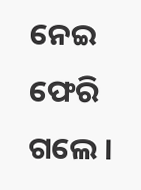ନେଇ ଫେରି ଗଲେ ।